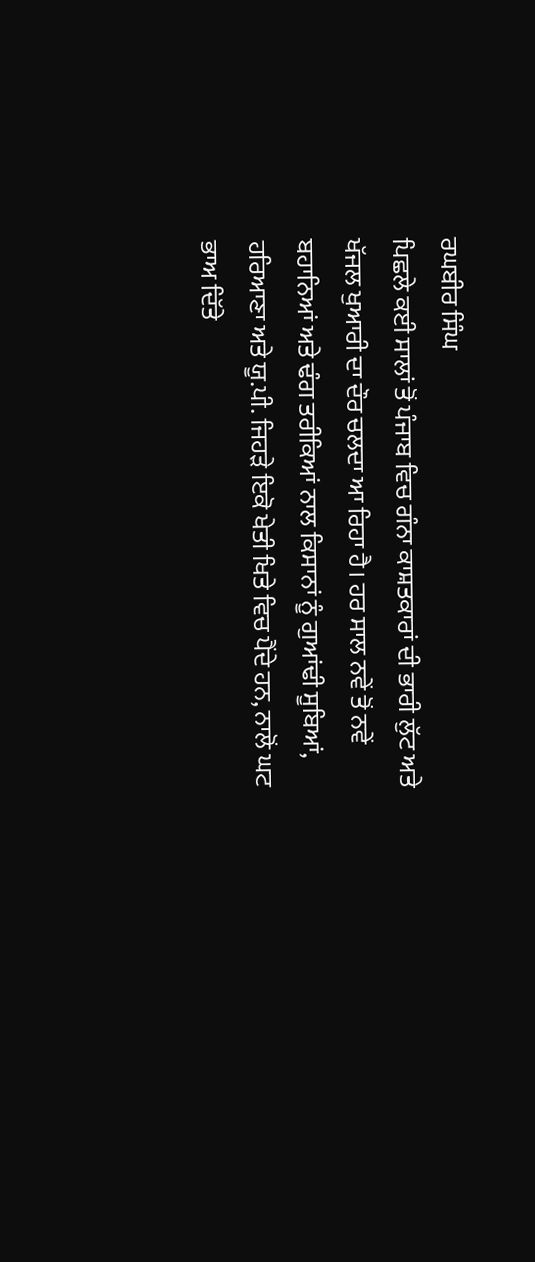ਰਘਬੀਰ ਸਿੰਘ
ਪਿਛਲੇ ਕਈ ਸਾਲਾਂ ਤੋਂ ਪੰਜਾਬ ਵਿਚ ਗੰਨਾ ਕਾਸ਼ਤਕਾਰਾਂ ਦੀ ਭਾਰੀ ਲੁੱਟ ਅਤੇ ਖੱਜਲ ਖੁਆਰੀ ਦਾ ਦੌਰ ਚਲਦਾ ਆ ਰਿਹਾ ਹੈ। ਹਰ ਸਾਲ ਨਵੇਂ ਤੋਂ ਨਵੇਂ ਬਹਾਨਿਆਂ ਅਤੇ ਢੰਗ ਤਰੀਕਿਆਂ ਨਾਲ ਕਿਸਾਨਾਂ ਨੂੰ ਗੁਆਂਢੀ ਸੂਬਿਆਂ, ਹਰਿਆਣਾ ਅਤੇ ਯੂ.ਪੀ. ਜਿਹੜੇ ਇਕੋ ਖੇਤੀ ਖਿਤੇ ਵਿਚ ਪੈਂਦੇ ਹਨ, ਨਾਲੋਂ ਘਟ ਭਾਅ ਦਿੱਤੇ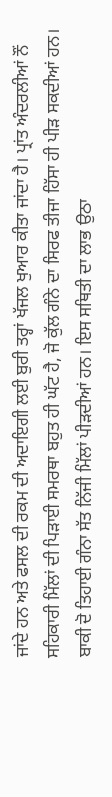ਜਾਂਦੇ ਹਨ ਅਤੇ ਫਸਲ ਦੀ ਰਕਮ ਦੀ ਅਦਾਇਗੀ ਲਈ ਬੁਰੀ ਤਰ੍ਹਾਂ ਖੱਜਲ ਖੁਆਰ ਕੀਤਾ ਜਾਂਦਾ ਹੈ। ਪ੍ਰਾਂਤ ਅੰਦਰਲੀਆਂ ਨੌਂ ਸਹਿਕਾਰੀ ਮਿੱਲਾਂ ਦੀ ਪਿੜਾਈ ਸਮਰਥਾ ਬਹੁਤ ਹੀ ਘੱਟ ਹੈ, ਜੋ ਕੁੱਲ ਗੰਨੇ ਦਾ ਸਿਰਫ ਤੀਜਾ ਹਿੱਸਾ ਹੀ ਪੀੜ ਸਕਦੀਆਂ ਹਨ। ਬਾਕੀ ਦੋ ਤਿਹਾਈ ਗੰਨਾ ਸੱਤ ਨਿੱਜੀ ਮਿੱਲਾਂ ਪੀੜਦੀਆਂ ਹਨ। ਇਸ ਸਥਿਤੀ ਦਾ ਲਾਭ ਉਠਾ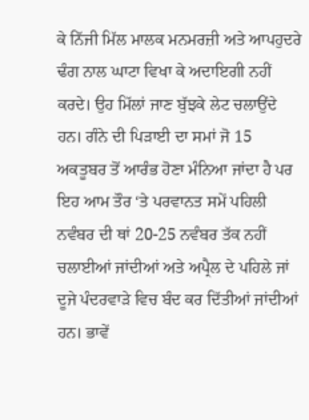ਕੇ ਨਿੱਜੀ ਮਿੱਲ ਮਾਲਕ ਮਨਮਰਜ਼ੀ ਅਤੇ ਆਪਹੁਦਰੇ ਢੰਗ ਨਾਲ ਘਾਟਾ ਵਿਖਾ ਕੇ ਅਦਾਇਗੀ ਨਹੀਂ ਕਰਦੇ। ਉਹ ਮਿੱਲਾਂ ਜਾਣ ਬੁੱਝਕੇ ਲੇਟ ਚਲਾਉਂਦੇ ਹਨ। ਗੰਨੇ ਦੀ ਪਿੜਾਈ ਦਾ ਸਮਾਂ ਜੋ 15 ਅਕਤੂਬਰ ਤੋਂ ਆਰੰਭ ਹੋਣਾ ਮੰਨਿਆ ਜਾਂਦਾ ਹੈ ਪਰ ਇਹ ਆਮ ਤੌਰ ‘ਤੇ ਪਰਵਾਨਤ ਸਮੇਂ ਪਹਿਲੀ ਨਵੰਬਰ ਦੀ ਥਾਂ 20-25 ਨਵੰਬਰ ਤੱਕ ਨਹੀਂ ਚਲਾਈਆਂ ਜਾਂਦੀਆਂ ਅਤੇ ਅਪ੍ਰੈਲ ਦੇ ਪਹਿਲੇ ਜਾਂ ਦੂਜੇ ਪੰਦਰਵਾੜੇ ਵਿਚ ਬੰਦ ਕਰ ਦਿੱਤੀਆਂ ਜਾਂਦੀਆਂ ਹਨ। ਭਾਵੇਂ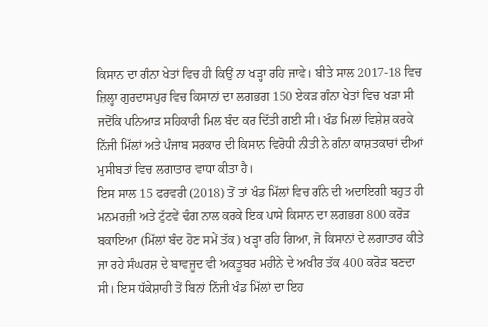ਕਿਸਾਨ ਦਾ ਗੰਨਾ ਖੇਤਾਂ ਵਿਚ ਹੀ ਕਿਉਂ ਨਾ ਖੜ੍ਹਾ ਰਹਿ ਜਾਵੇ। ਬੀਤੇ ਸਾਲ 2017-18 ਵਿਚ ਜ਼ਿਲ੍ਹਾ ਗੁਰਦਾਸਪੁਰ ਵਿਚ ਕਿਸਾਨਾਂ ਦਾ ਲਗਭਗ 150 ਏਕੜ ਗੰਨਾ ਖੇਤਾਂ ਵਿਚ ਖੜਾ ਸੀ ਜਦੋਂਕਿ ਪਨਿਆੜ ਸਹਿਕਾਰੀ ਮਿਲ ਬੰਦ ਕਰ ਦਿੱਤੀ ਗਈ ਸੀ। ਖੰਡ ਮਿਲਾਂ ਵਿਸ਼ੇਸ਼ ਕਰਕੇ ਨਿੱਜੀ ਮਿੱਲਾਂ ਅਤੇ ਪੰਜਾਬ ਸਰਕਾਰ ਦੀ ਕਿਸਾਨ ਵਿਰੋਧੀ ਨੀਤੀ ਨੇ ਗੰਨਾ ਕਾਸ਼ਤਕਾਰਾਂ ਦੀਆਂ ਮੁਸੀਬਤਾਂ ਵਿਚ ਲਗਾਤਾਰ ਵਾਧਾ ਕੀਤਾ ਹੈ।
ਇਸ ਸਾਲ 15 ਫਰਵਰੀ (2018) ਤੋਂ ਤਾਂ ਖੰਡ ਮਿੱਲਾਂ ਵਿਚ ਗੰਨੇ ਦੀ ਅਦਾਇਗੀ ਬਹੁਤ ਹੀ ਮਨਮਰਜ਼ੀ ਅਤੇ ਟੁੱਟਵੇਂ ਢੰਗ ਨਾਲ ਕਰਕੇ ਇਕ ਪਾਸੇ ਕਿਸਾਨ ਦਾ ਲਗਭਗ 800 ਕਰੋੜ ਬਕਾਇਆ (ਮਿੱਲਾਂ ਬੰਦ ਹੋਣ ਸਮੇਂ ਤੱਕ) ਖੜ੍ਹਾ ਰਹਿ ਗਿਆ, ਜੋ ਕਿਸਾਨਾਂ ਦੇ ਲਗਾਤਾਰ ਕੀਤੇ ਜਾ ਰਹੇ ਸੰਘਰਸ਼ ਦੇ ਬਾਵਜੂਦ ਵੀ ਅਕਤੂਬਰ ਮਹੀਨੇ ਦੇ ਅਖੀਰ ਤੱਕ 400 ਕਰੋੜ ਬਣਦਾ ਸੀ। ਇਸ ਧੱਕੇਸ਼ਾਹੀ ਤੋਂ ਬਿਨਾਂ ਨਿੱਜੀ ਖੰਡ ਮਿੱਲਾਂ ਦਾ ਇਹ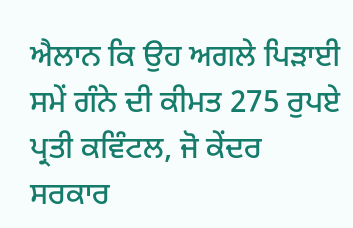ਐਲਾਨ ਕਿ ਉਹ ਅਗਲੇ ਪਿੜਾਈ ਸਮੇਂ ਗੰਨੇ ਦੀ ਕੀਮਤ 275 ਰੁਪਏ ਪ੍ਰਤੀ ਕਵਿੰਟਲ, ਜੋ ਕੇਂਦਰ ਸਰਕਾਰ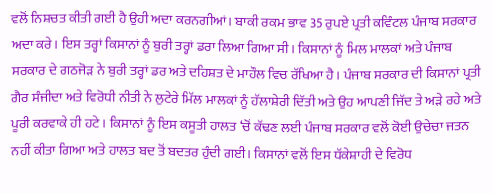ਵਲੋਂ ਨਿਸ਼ਚਤ ਕੀਤੀ ਗਈ ਹੈ ਉਹੀ ਅਦਾ ਕਰਨਗੀਆਂ। ਬਾਕੀ ਰਕਮ ਭਾਵ 35 ਰੁਪਏ ਪ੍ਰਤੀ ਕਵਿੰਟਲ ਪੰਜਾਬ ਸਰਕਾਰ ਅਦਾ ਕਰੇ। ਇਸ ਤਰ੍ਹਾਂ ਕਿਸਾਨਾਂ ਨੂੰ ਬੁਰੀ ਤਰ੍ਹਾਂ ਡਰਾ ਲਿਆ ਗਿਆ ਸੀ। ਕਿਸਾਨਾਂ ਨੂੰ ਮਿਲ ਮਾਲਕਾਂ ਅਤੇ ਪੰਜਾਬ ਸਰਕਾਰ ਦੇ ਗਠਜੋੜ ਨੇ ਬੁਰੀ ਤਰ੍ਹਾਂ ਡਰ ਅਤੇ ਦਹਿਸ਼ਤ ਦੇ ਮਾਹੌਲ ਵਿਚ ਰੱਖਿਆ ਹੈ। ਪੰਜਾਬ ਸਰਕਾਰ ਦੀ ਕਿਸਾਨਾਂ ਪ੍ਰਤੀ ਗੈਰ ਸੰਜੀਦਾ ਅਤੇ ਵਿਰੋਧੀ ਨੀਤੀ ਨੇ ਲੁਟੇਰੇ ਮਿੱਲ ਮਾਲਕਾਂ ਨੂੰ ਹੱਲਾਸ਼ੇਰੀ ਦਿੱਤੀ ਅਤੇ ਉਹ ਆਪਣੀ ਜਿੱਦ ਤੇ ਅੜੇ ਰਹੇ ਅਤੇ ਪੂਰੀ ਕਰਵਾਕੇ ਹੀ ਹਟੇ। ਕਿਸਾਨਾਂ ਨੂੰ ਇਸ ਕਸੂਤੀ ਹਾਲਤ ‘ਚੋਂ ਕੱਢਣ ਲਈ ਪੰਜਾਬ ਸਰਕਾਰ ਵਲੋਂ ਕੋਈ ਉਚੇਚਾ ਜਤਨ ਨਹੀਂ ਕੀਤਾ ਗਿਆ ਅਤੇ ਹਾਲਤ ਬਦ ਤੋਂ ਬਦਤਰ ਹੁੰਦੀ ਗਈ। ਕਿਸਾਨਾਂ ਵਲੋਂ ਇਸ ਧੱਕੇਸ਼ਾਹੀ ਦੇ ਵਿਰੋਧ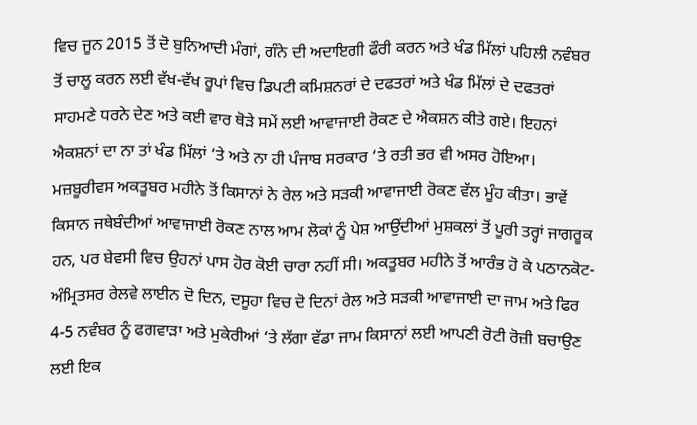ਵਿਚ ਜੂਨ 2015 ਤੋਂ ਦੋ ਬੁਨਿਆਦੀ ਮੰਗਾਂ, ਗੰਨੇ ਦੀ ਅਦਾਇਗੀ ਫੌਰੀ ਕਰਨ ਅਤੇ ਖੰਡ ਮਿੱਲਾਂ ਪਹਿਲੀ ਨਵੰਬਰ ਤੋਂ ਚਾਲੂ ਕਰਨ ਲਈ ਵੱਖ-ਵੱਖ ਰੂਪਾਂ ਵਿਚ ਡਿਪਟੀ ਕਮਿਸ਼ਨਰਾਂ ਦੇ ਦਫਤਰਾਂ ਅਤੇ ਖੰਡ ਮਿੱਲਾਂ ਦੇ ਦਫਤਰਾਂ ਸਾਹਮਣੇ ਧਰਨੇ ਦੇਣ ਅਤੇ ਕਈ ਵਾਰ ਥੋੜੇ ਸਮੇਂ ਲਈ ਆਵਾਜਾਈ ਰੋਕਣ ਦੇ ਐਕਸ਼ਨ ਕੀਤੇ ਗਏ। ਇਹਨਾਂ ਐਕਸ਼ਨਾਂ ਦਾ ਨਾ ਤਾਂ ਖੰਡ ਮਿੱਲਾਂ ‘ਤੇ ਅਤੇ ਨਾ ਹੀ ਪੰਜਾਬ ਸਰਕਾਰ ‘ਤੇ ਰਤੀ ਭਰ ਵੀ ਅਸਰ ਹੋਇਆ। ਮਜ਼ਬੂਰੀਵਸ ਅਕਤੂਬਰ ਮਹੀਨੇ ਤੋਂ ਕਿਸਾਨਾਂ ਨੇ ਰੇਲ ਅਤੇ ਸੜਕੀ ਆਵਾਜਾਈ ਰੋਕਣ ਵੱਲ ਮੂੰਹ ਕੀਤਾ। ਭਾਵੇਂ ਕਿਸਾਨ ਜਥੇਬੰਦੀਆਂ ਆਵਾਜਾਈ ਰੋਕਣ ਨਾਲ ਆਮ ਲੋਕਾਂ ਨੂੰ ਪੇਸ਼ ਆਉਂਦੀਆਂ ਮੁਸ਼ਕਲਾਂ ਤੋਂ ਪੂਰੀ ਤਰ੍ਹਾਂ ਜਾਗਰੂਕ ਹਨ, ਪਰ ਬੇਵਸੀ ਵਿਚ ਉਹਨਾਂ ਪਾਸ ਹੋਰ ਕੋਈ ਚਾਰਾ ਨਹੀਂ ਸੀ। ਅਕਤੂਬਰ ਮਹੀਨੇ ਤੋਂ ਆਰੰਭ ਹੋ ਕੇ ਪਠਾਨਕੋਟ-ਅੰਮ੍ਰਿਤਸਰ ਰੇਲਵੇ ਲਾਈਨ ਦੋ ਦਿਨ, ਦਸੂਹਾ ਵਿਚ ਦੋ ਦਿਨਾਂ ਰੇਲ ਅਤੇ ਸੜਕੀ ਆਵਾਜਾਈ ਦਾ ਜਾਮ ਅਤੇ ਫਿਰ 4-5 ਨਵੰਬਰ ਨੂੰ ਫਗਵਾੜਾ ਅਤੇ ਮੁਕੇਰੀਆਂ ‘ਤੇ ਲੱਗਾ ਵੱਡਾ ਜਾਮ ਕਿਸਾਨਾਂ ਲਈ ਆਪਣੀ ਰੋਟੀ ਰੋਜ਼ੀ ਬਚਾਉਣ ਲਈ ਇਕ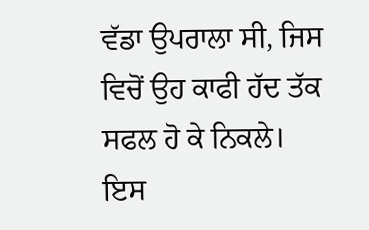ਵੱਡਾ ਉਪਰਾਲਾ ਸੀ, ਜਿਸ ਵਿਚੋਂ ਉਹ ਕਾਫੀ ਹੱਦ ਤੱਕ ਸਫਲ ਹੋ ਕੇ ਨਿਕਲੇ।
ਇਸ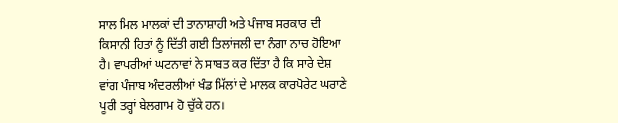ਸਾਲ ਮਿਲ ਮਾਲਕਾਂ ਦੀ ਤਾਨਾਸ਼ਾਹੀ ਅਤੇ ਪੰਜਾਬ ਸਰਕਾਰ ਦੀ ਕਿਸਾਨੀ ਹਿਤਾਂ ਨੂੰ ਦਿੱਤੀ ਗਈ ਤਿਲਾਂਜਲੀ ਦਾ ਨੰਗਾ ਨਾਚ ਹੋਇਆ ਹੈ। ਵਾਪਰੀਆਂ ਘਟਨਾਵਾਂ ਨੇ ਸਾਬਤ ਕਰ ਦਿੱਤਾ ਹੈ ਕਿ ਸਾਰੇ ਦੇਸ਼ ਵਾਂਗ ਪੰਜਾਬ ਅੰਦਰਲੀਆਂ ਖੰਡ ਮਿੱਲਾਂ ਦੇ ਮਾਲਕ ਕਾਰਪੋਰੇਟ ਘਰਾਣੇ ਪੂਰੀ ਤਰ੍ਹਾਂ ਬੇਲਗਾਮ ਹੋ ਚੁੱਕੇ ਹਨ।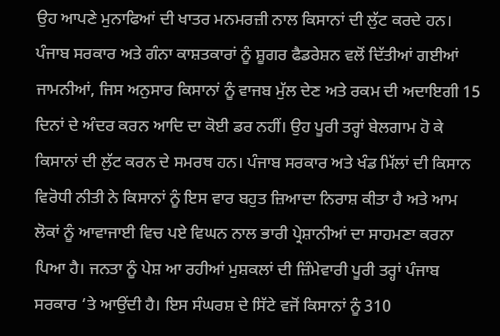ਉਹ ਆਪਣੇ ਮੁਨਾਫਿਆਂ ਦੀ ਖਾਤਰ ਮਨਮਰਜ਼ੀ ਨਾਲ ਕਿਸਾਨਾਂ ਦੀ ਲੁੱਟ ਕਰਦੇ ਹਨ। ਪੰਜਾਬ ਸਰਕਾਰ ਅਤੇ ਗੰਨਾ ਕਾਸ਼ਤਕਾਰਾਂ ਨੂੰ ਸ਼ੂਗਰ ਫੈਡਰੇਸ਼ਨ ਵਲੋਂ ਦਿੱਤੀਆਂ ਗਈਆਂ ਜਾਮਨੀਆਂ, ਜਿਸ ਅਨੁਸਾਰ ਕਿਸਾਨਾਂ ਨੂੰ ਵਾਜਬ ਮੁੱਲ ਦੇਣ ਅਤੇ ਰਕਮ ਦੀ ਅਦਾਇਗੀ 15 ਦਿਨਾਂ ਦੇ ਅੰਦਰ ਕਰਨ ਆਦਿ ਦਾ ਕੋਈ ਡਰ ਨਹੀਂ। ਉਹ ਪੂਰੀ ਤਰ੍ਹਾਂ ਬੇਲਗਾਮ ਹੋ ਕੇ ਕਿਸਾਨਾਂ ਦੀ ਲੁੱਟ ਕਰਨ ਦੇ ਸਮਰਥ ਹਨ। ਪੰਜਾਬ ਸਰਕਾਰ ਅਤੇ ਖੰਡ ਮਿੱਲਾਂ ਦੀ ਕਿਸਾਨ ਵਿਰੋਧੀ ਨੀਤੀ ਨੇ ਕਿਸਾਨਾਂ ਨੂੰ ਇਸ ਵਾਰ ਬਹੁਤ ਜ਼ਿਆਦਾ ਨਿਰਾਸ਼ ਕੀਤਾ ਹੈ ਅਤੇ ਆਮ ਲੋਕਾਂ ਨੂੰ ਆਵਾਜਾਈ ਵਿਚ ਪਏ ਵਿਘਨ ਨਾਲ ਭਾਰੀ ਪ੍ਰੇਸ਼ਾਨੀਆਂ ਦਾ ਸਾਹਮਣਾ ਕਰਨਾ ਪਿਆ ਹੈ। ਜਨਤਾ ਨੂੰ ਪੇਸ਼ ਆ ਰਹੀਆਂ ਮੁਸ਼ਕਲਾਂ ਦੀ ਜ਼ਿੰਮੇਵਾਰੀ ਪੂਰੀ ਤਰ੍ਹਾਂ ਪੰਜਾਬ ਸਰਕਾਰ ‘ਤੇ ਆਉਂਦੀ ਹੈ। ਇਸ ਸੰਘਰਸ਼ ਦੇ ਸਿੱਟੇ ਵਜੋਂ ਕਿਸਾਨਾਂ ਨੂੰ 310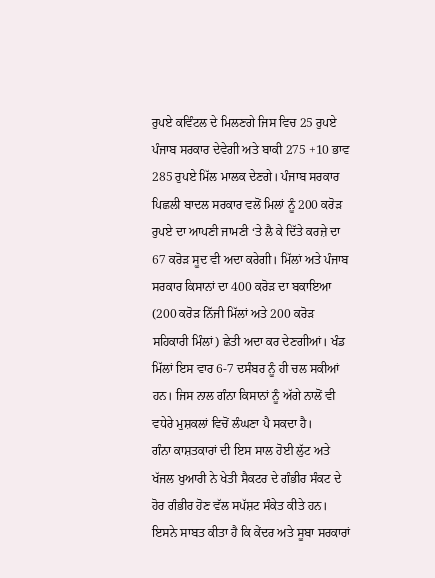ਰੁਪਏ ਕਵਿੰਟਲ ਦੇ ਮਿਲਣਗੇ ਜਿਸ ਵਿਚ 25 ਰੁਪਏ ਪੰਜਾਬ ਸਰਕਾਰ ਦੇਵੇਗੀ ਅਤੇ ਬਾਕੀ 275 +10 ਭਾਵ 285 ਰੁਪਏ ਮਿੱਲ ਮਾਲਕ ਦੇਣਗੇ। ਪੰਜਾਬ ਸਰਕਾਰ ਪਿਛਲੀ ਬਾਦਲ ਸਰਕਾਰ ਵਲੋਂ ਮਿਲਾਂ ਨੂੰ 200 ਕਰੋੜ ਰੁਪਏ ਦਾ ਆਪਣੀ ਜਾਮਣੀ ‘ਤੇ ਲੈ ਕੇ ਦਿੱਤੇ ਕਰਜ਼ੇ ਦਾ 67 ਕਰੋੜ ਸੂਦ ਵੀ ਅਦਾ ਕਰੇਗੀ। ਮਿੱਲਾਂ ਅਤੇ ਪੰਜਾਬ ਸਰਕਾਰ ਕਿਸਾਨਾਂ ਦਾ 400 ਕਰੋੜ ਦਾ ਬਕਾਇਆ (200 ਕਰੋੜ ਨਿੱਜੀ ਮਿੱਲਾਂ ਅਤੇ 200 ਕਰੋੜ ਸਹਿਕਾਰੀ ਮਿੰਲਾਂ) ਛੇਤੀ ਅਦਾ ਕਰ ਦੇਣਗੀਆਂ। ਖੰਡ ਮਿੱਲਾਂ ਇਸ ਵਾਰ 6-7 ਦਸੰਬਰ ਨੂੰ ਹੀ ਚਲ ਸਕੀਆਂ ਹਨ। ਜਿਸ ਨਾਲ ਗੰਨਾ ਕਿਸਾਨਾਂ ਨੂੰ ਅੱਗੇ ਨਾਲੋਂ ਵੀ ਵਧੇਰੇ ਮੁਸ਼ਕਲਾਂ ਵਿਚੋਂ ਲੰਘਣਾ ਪੈ ਸਕਦਾ ਹੈ।
ਗੰਨਾ ਕਾਸ਼ਤਕਾਰਾਂ ਦੀ ਇਸ ਸਾਲ ਹੋਈ ਲੁੱਟ ਅਤੇ ਖੱਜਲ ਖੁਆਰੀ ਨੇ ਖੇਤੀ ਸੈਕਟਰ ਦੇ ਗੰਭੀਰ ਸੰਕਟ ਦੇ ਹੋਰ ਗੰਭੀਰ ਹੋਣ ਵੱਲ ਸਪੱਸ਼ਟ ਸੰਕੇਤ ਕੀਤੇ ਹਨ। ਇਸਨੇ ਸਾਬਤ ਕੀਤਾ ਹੈ ਕਿ ਕੇਂਦਰ ਅਤੇ ਸੂਬਾ ਸਰਕਾਰਾਂ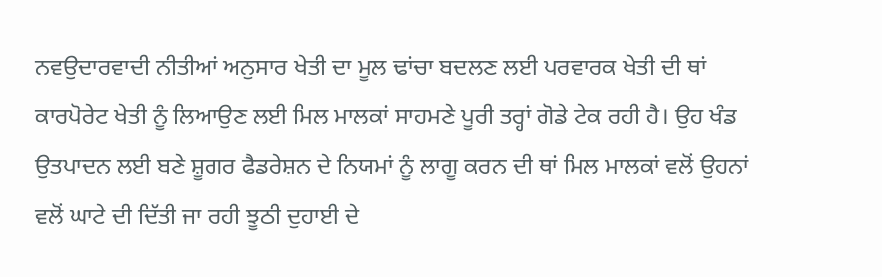ਨਵਉਦਾਰਵਾਦੀ ਨੀਤੀਆਂ ਅਨੁਸਾਰ ਖੇਤੀ ਦਾ ਮੂਲ ਢਾਂਚਾ ਬਦਲਣ ਲਈ ਪਰਵਾਰਕ ਖੇਤੀ ਦੀ ਥਾਂ ਕਾਰਪੋਰੇਟ ਖੇਤੀ ਨੂੰ ਲਿਆਉਣ ਲਈ ਮਿਲ ਮਾਲਕਾਂ ਸਾਹਮਣੇ ਪੂਰੀ ਤਰ੍ਹਾਂ ਗੋਡੇ ਟੇਕ ਰਹੀ ਹੈ। ਉਹ ਖੰਡ ਉਤਪਾਦਨ ਲਈ ਬਣੇ ਸ਼ੂਗਰ ਫੈਡਰੇਸ਼ਨ ਦੇ ਨਿਯਮਾਂ ਨੂੰ ਲਾਗੂ ਕਰਨ ਦੀ ਥਾਂ ਮਿਲ ਮਾਲਕਾਂ ਵਲੋਂ ਉਹਨਾਂ ਵਲੋਂ ਘਾਟੇ ਦੀ ਦਿੱਤੀ ਜਾ ਰਹੀ ਝੂਠੀ ਦੁਹਾਈ ਦੇ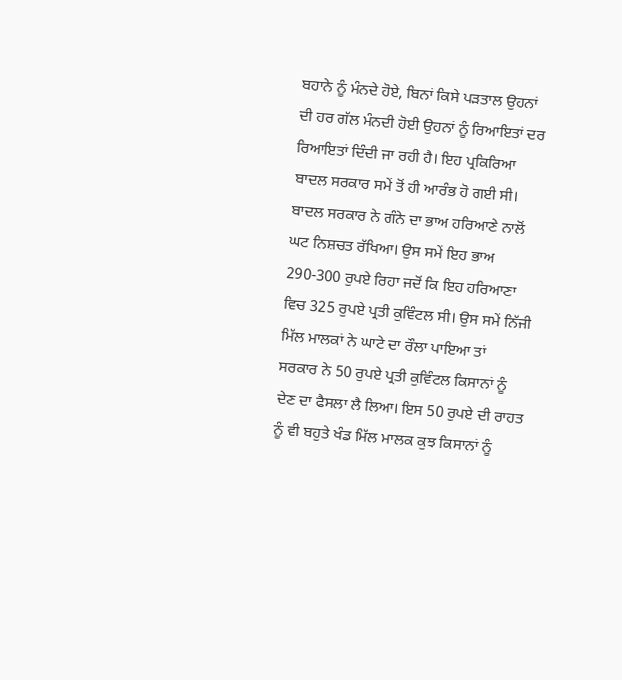ਬਹਾਨੇ ਨੂੰ ਮੰਨਦੇ ਹੋਏ, ਬਿਨਾਂ ਕਿਸੇ ਪੜਤਾਲ ਉਹਨਾਂ ਦੀ ਹਰ ਗੱਲ ਮੰਨਦੀ ਹੋਈ ਉਹਨਾਂ ਨੂੰ ਰਿਆਇਤਾਂ ਦਰ ਰਿਆਇਤਾਂ ਦਿੰਦੀ ਜਾ ਰਹੀ ਹੈ। ਇਹ ਪ੍ਰਕਿਰਿਆ ਬਾਦਲ ਸਰਕਾਰ ਸਮੇਂ ਤੋਂ ਹੀ ਆਰੰਭ ਹੋ ਗਈ ਸੀ। ਬਾਦਲ ਸਰਕਾਰ ਨੇ ਗੰਨੇ ਦਾ ਭਾਅ ਹਰਿਆਣੇ ਨਾਲੋਂ ਘਟ ਨਿਸ਼ਚਤ ਰੱਖਿਆ। ਉਸ ਸਮੇਂ ਇਹ ਭਾਅ 290-300 ਰੁਪਏ ਰਿਹਾ ਜਦੋਂ ਕਿ ਇਹ ਹਰਿਆਣਾ ਵਿਚ 325 ਰੁਪਏ ਪ੍ਰਤੀ ਕੁਵਿੰਟਲ ਸੀ। ਉਸ ਸਮੇਂ ਨਿੱਜੀ ਮਿੱਲ ਮਾਲਕਾਂ ਨੇ ਘਾਟੇ ਦਾ ਰੌਲਾ ਪਾਇਆ ਤਾਂ ਸਰਕਾਰ ਨੇ 50 ਰੁਪਏ ਪ੍ਰਤੀ ਕੁਵਿੰਟਲ ਕਿਸਾਨਾਂ ਨੂੰ ਦੇਣ ਦਾ ਫੈਸਲਾ ਲੈ ਲਿਆ। ਇਸ 50 ਰੁਪਏ ਦੀ ਰਾਹਤ ਨੂੰ ਵੀ ਬਹੁਤੇ ਖੰਡ ਮਿੱਲ ਮਾਲਕ ਕੁਝ ਕਿਸਾਨਾਂ ਨੂੰ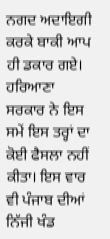ਨਗਦ ਅਦਾਇਗੀ ਕਰਕੇ ਬਾਕੀ ਆਪ ਹੀ ਡਕਾਰ ਗਏ। ਹਰਿਆਣਾ ਸਰਕਾਰ ਨੇ ਇਸ ਸਮੇਂ ਇਸ ਤਰ੍ਹਾਂ ਦਾ ਕੋਈ ਫੈਸਲਾ ਨਹੀਂ ਕੀਤਾ। ਇਸ ਵਾਰ ਵੀ ਪੰਜਾਬ ਦੀਆਂ ਨਿੱਜੀ ਖੰਡ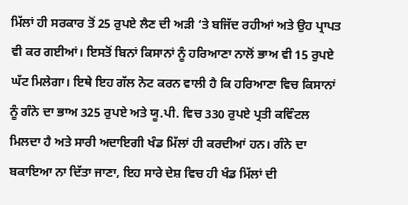ਮਿੱਲਾਂ ਹੀ ਸਰਕਾਰ ਤੋਂ 25 ਰੁਪਏ ਲੈਣ ਦੀ ਅੜੀ ‘ਤੇ ਬਜਿੱਦ ਰਹੀਆਂ ਅਤੇ ਉਹ ਪ੍ਰਾਪਤ ਵੀ ਕਰ ਗਈਆਂ। ਇਸਤੋਂ ਬਿਨਾਂ ਕਿਸਾਨਾਂ ਨੂੰ ਹਰਿਆਣਾ ਨਾਲੋਂ ਭਾਅ ਵੀ 15 ਰੁਪਏ ਘੱਟ ਮਿਲੇਗਾ। ਇਥੇ ਇਹ ਗੱਲ ਨੋਟ ਕਰਨ ਵਾਲੀ ਹੈ ਕਿ ਹਰਿਆਣਾ ਵਿਚ ਕਿਸਾਨਾਂ ਨੂੰ ਗੰਨੇ ਦਾ ਭਾਅ 325 ਰੁਪਏ ਅਤੇ ਯੂ.ਪੀ. ਵਿਚ 330 ਰੁਪਏ ਪ੍ਰਤੀ ਕਵਿੰਟਲ ਮਿਲਦਾ ਹੈ ਅਤੇ ਸਾਰੀ ਅਦਾਇਗੀ ਖੰਡ ਮਿੱਲਾਂ ਹੀ ਕਰਦੀਆਂ ਹਨ। ਗੰਨੇ ਦਾ ਬਕਾਇਆ ਨਾ ਦਿੱਤਾ ਜਾਣਾ, ਇਹ ਸਾਰੇ ਦੇਸ਼ ਵਿਚ ਹੀ ਖੰਡ ਮਿੱਲਾਂ ਦੀ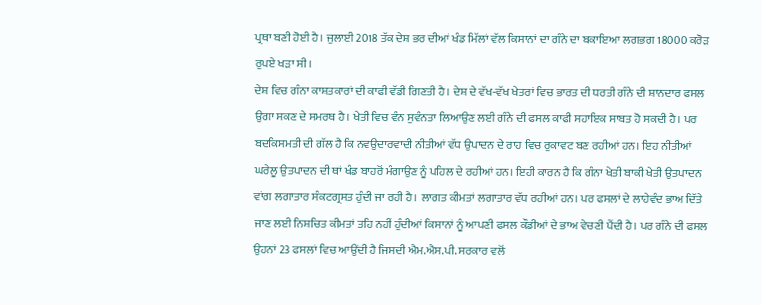ਪ੍ਰਥਾ ਬਣੀ ਹੋਈ ਹੈ। ਜੁਲਾਈ 2018 ਤੱਕ ਦੇਸ਼ ਭਰ ਦੀਆਂ ਖੰਡ ਮਿੱਲਾਂ ਵੱਲ ਕਿਸਾਨਾਂ ਦਾ ਗੰਨੇ ਦਾ ਬਕਾਇਆ ਲਗਭਗ 18000 ਕਰੋੜ ਰੁਪਏ ਖੜਾ ਸੀ।
ਦੇਸ਼ ਵਿਚ ਗੰਨਾ ਕਾਸ਼ਤਕਾਰਾਂ ਦੀ ਕਾਫੀ ਵੱਡੀ ਗਿਣਤੀ ਹੈ। ਦੇਸ਼ ਦੇ ਵੱਖ-ਵੱਖ ਖੇਤਰਾਂ ਵਿਚ ਭਾਰਤ ਦੀ ਧਰਤੀ ਗੰਨੇ ਦੀ ਸ਼ਾਨਦਾਰ ਫਸਲ ਉਗਾ ਸਕਣ ਦੇ ਸਮਰਥ ਹੈ। ਖੇਤੀ ਵਿਚ ਵੰਨ ਸੁਵੰਨਤਾ ਲਿਆਉਣ ਲਈ ਗੰਨੇ ਦੀ ਫਸਲ ਕਾਫੀ ਸਹਾਇਕ ਸਾਬਤ ਹੋ ਸਕਦੀ ਹੈ। ਪਰ ਬਦਕਿਸਮਤੀ ਦੀ ਗੱਲ ਹੈ ਕਿ ਨਵਉਦਾਰਵਾਦੀ ਨੀਤੀਆਂ ਵੱਧ ਉਪਾਦਨ ਦੇ ਰਾਹ ਵਿਚ ਰੁਕਾਵਟ ਬਣ ਰਹੀਆਂ ਹਨ। ਇਹ ਨੀਤੀਆਂ ਘਰੇਲੂ ਉਤਪਾਦਨ ਦੀ ਥਾਂ ਖੰਡ ਬਾਹਰੋਂ ਮੰਗਾਉਣ ਨੂੰ ਪਹਿਲ ਦੇ ਰਹੀਆਂ ਹਨ। ਇਹੀ ਕਾਰਨ ਹੈ ਕਿ ਗੰਨਾ ਖੇਤੀ ਬਾਕੀ ਖੇਤੀ ਉਤਪਾਦਨ ਵਾਂਗ ਲਗਾਤਾਰ ਸੰਕਟਗ੍ਰਸਤ ਹੁੰਦੀ ਜਾ ਰਹੀ ਹੈ। ਲਾਗਤ ਕੀਮਤਾਂ ਲਗਾਤਾਰ ਵੱਧ ਰਹੀਆਂ ਹਨ। ਪਰ ਫਸਲਾਂ ਦੇ ਲਾਹੇਵੰਦ ਭਾਅ ਦਿੱਤੇ ਜਾਣ ਲਈ ਨਿਸ਼ਚਿਤ ਕੀਮਤਾਂ ਤਹਿ ਨਹੀਂ ਹੁੰਦੀਆਂ ਕਿਸਾਨਾਂ ਨੂੰ ਆਪਣੀ ਫਸਲ ਕੌਡੀਆਂ ਦੇ ਭਾਅ ਵੇਚਣੀ ਪੈਂਦੀ ਹੈ। ਪਰ ਗੰਨੇ ਦੀ ਫਸਲ ਉਹਨਾਂ 23 ਫਸਲਾਂ ਵਿਚ ਆਉਂਦੀ ਹੈ ਜਿਸਦੀ ਐਮ.ਐਸ.ਪੀ. ਸਰਕਾਰ ਵਲੋਂ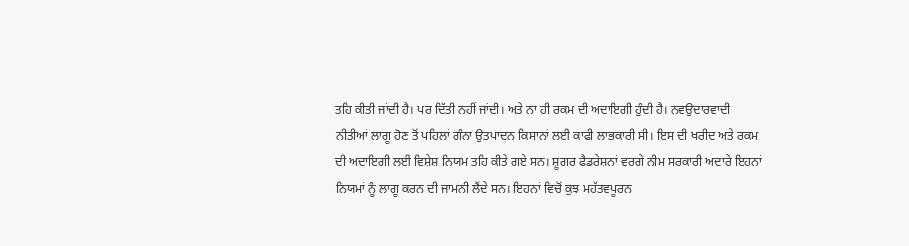ਤਹਿ ਕੀਤੀ ਜਾਂਦੀ ਹੈ। ਪਰ ਦਿੱਤੀ ਨਹੀਂ ਜਾਂਦੀ। ਅਤੇ ਨਾ ਹੀ ਰਕਮ ਦੀ ਅਦਾਇਗੀ ਹੁੰਦੀ ਹੈ। ਨਵਉਦਾਰਵਾਦੀ ਨੀਤੀਆਂ ਲਾਗੂ ਹੋਣ ਤੋਂ ਪਹਿਲਾਂ ਗੰਨਾ ਉਤਪਾਦਨ ਕਿਸਾਨਾਂ ਲਈ ਕਾਫੀ ਲਾਭਕਾਰੀ ਸੀ। ਇਸ ਦੀ ਖਰੀਦ ਅਤੇ ਰਕਮ ਦੀ ਅਦਾਇਗੀ ਲਈ ਵਿਸ਼ੇਸ਼ ਨਿਯਮ ਤਹਿ ਕੀਤੇ ਗਏ ਸਨ। ਸ਼ੂਗਰ ਫੈਡਰੇਸ਼ਨਾਂ ਵਰਗੇ ਨੀਮ ਸਰਕਾਰੀ ਅਦਾਰੇ ਇਹਨਾਂ ਨਿਯਮਾਂ ਨੂੰ ਲਾਗੂ ਕਰਨ ਦੀ ਜਾਮਨੀ ਲੈਂਦੇ ਸਨ। ਇਹਨਾਂ ਵਿਚੋਂ ਕੁਝ ਮਹੱਤਵਪੂਰਨ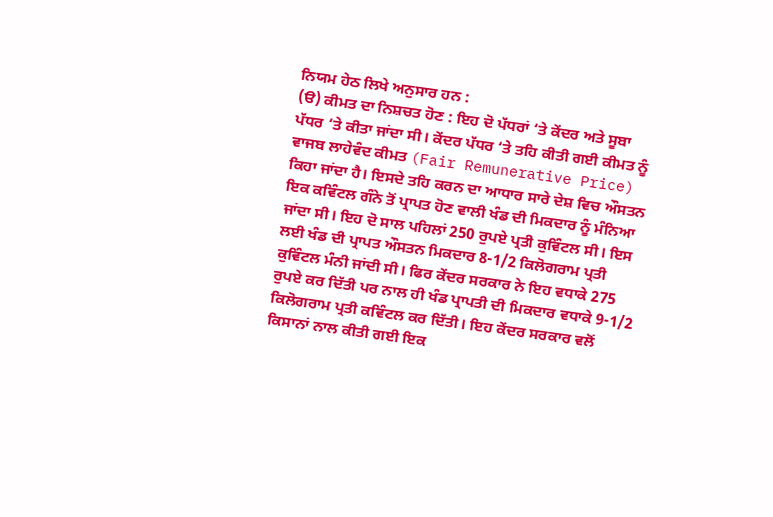ਨਿਯਮ ਹੇਠ ਲਿਖੇ ਅਨੁਸਾਰ ਹਨ :
(ੳ) ਕੀਮਤ ਦਾ ਨਿਸ਼ਚਤ ਹੋਣ : ਇਹ ਦੋ ਪੱਧਰਾਂ ‘ਤੇ ਕੇਂਦਰ ਅਤੇ ਸੂਬਾ ਪੱਧਰ ‘ਤੇ ਕੀਤਾ ਜਾਂਦਾ ਸੀ। ਕੇਂਦਰ ਪੱਧਰ ‘ਤੇ ਤਹਿ ਕੀਤੀ ਗਈ ਕੀਮਤ ਨੂੰ ਵਾਜਬ ਲਾਹੇਵੰਦ ਕੀਮਤ (Fair Remunerative Price) ਕਿਹਾ ਜਾਂਦਾ ਹੈ। ਇਸਦੇ ਤਹਿ ਕਰਨ ਦਾ ਆਧਾਰ ਸਾਰੇ ਦੇਸ਼ ਵਿਚ ਔਸਤਨ ਇਕ ਕਵਿੰਟਲ ਗੰਨੇ ਤੋਂ ਪ੍ਰਾਪਤ ਹੋਣ ਵਾਲੀ ਖੰਡ ਦੀ ਮਿਕਦਾਰ ਨੂੰ ਮੰਨਿਆ ਜਾਂਦਾ ਸੀ। ਇਹ ਦੋ ਸਾਲ ਪਹਿਲਾਂ 250 ਰੁਪਏ ਪ੍ਰਤੀ ਕੁਵਿੰਟਲ ਸੀ। ਇਸ ਲਈ ਖੰਡ ਦੀ ਪ੍ਰਾਪਤ ਔਸਤਨ ਮਿਕਦਾਰ 8-1/2 ਕਿਲੋਗਰਾਮ ਪ੍ਰਤੀ ਕੁਵਿੰਟਲ ਮੰਨੀ ਜਾਂਦੀ ਸੀ। ਫਿਰ ਕੇਂਦਰ ਸਰਕਾਰ ਨੇ ਇਹ ਵਧਾਕੇ 275 ਰੁਪਏ ਕਰ ਦਿੱਤੀ ਪਰ ਨਾਲ ਹੀ ਖੰਡ ਪ੍ਰਾਪਤੀ ਦੀ ਮਿਕਦਾਰ ਵਧਾਕੇ 9-1/2 ਕਿਲੋਗਰਾਮ ਪ੍ਰਤੀ ਕਵਿੰਟਲ ਕਰ ਦਿੱਤੀ। ਇਹ ਕੇਂਦਰ ਸਰਕਾਰ ਵਲੋਂ ਕਿਸਾਨਾਂ ਨਾਲ ਕੀਤੀ ਗਈ ਇਕ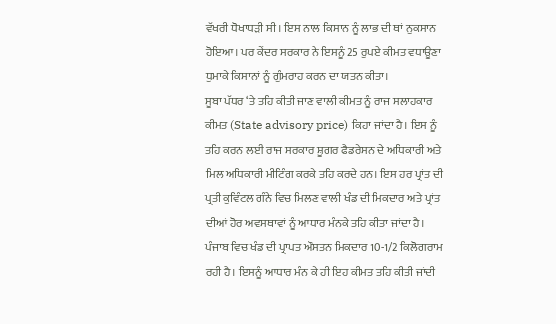ਵੱਖਰੀ ਧੋਖਾਧੜੀ ਸੀ। ਇਸ ਨਾਲ ਕਿਸਾਨ ਨੂੰ ਲਾਭ ਦੀ ਥਾਂ ਨੁਕਸਾਨ ਹੋਇਆ। ਪਰ ਕੇਂਦਰ ਸਰਕਾਰ ਨੇ ਇਸਨੂੰ 25 ਰੁਪਏ ਕੀਮਤ ਵਧਾਊਣਾ ਧੁਮਾਕੇ ਕਿਸਾਨਾਂ ਨੂੰ ਗੁੰਮਰਾਹ ਕਰਨ ਦਾ ਯਤਨ ਕੀਤਾ।
ਸੂਬਾ ਪੱਧਰ ‘ਤੇ ਤਹਿ ਕੀਤੀ ਜਾਣ ਵਾਲੀ ਕੀਮਤ ਨੂੰ ਰਾਜ ਸਲਾਹਕਾਰ ਕੀਮਤ (State advisory price) ਕਿਹਾ ਜਾਂਦਾ ਹੈ। ਇਸ ਨੂੰ ਤਹਿ ਕਰਨ ਲਈ ਰਾਜ ਸਰਕਾਰ ਸ਼ੂਗਰ ਫੈਡਰੇਸਨ ਦੇ ਅਧਿਕਾਰੀ ਅਤੇ ਮਿਲ ਅਧਿਕਾਰੀ ਮੀਟਿੰਗ ਕਰਕੇ ਤਹਿ ਕਰਦੇ ਹਨ। ਇਸ ਹਰ ਪ੍ਰਾਂਤ ਦੀ ਪ੍ਰਤੀ ਕੁਵਿੰਟਲ ਗੰਨੇ ਵਿਚ ਮਿਲਣ ਵਾਲੀ ਖੰਡ ਦੀ ਮਿਕਦਾਰ ਅਤੇ ਪ੍ਰਾਂਤ ਦੀਆਂ ਹੋਰ ਅਵਸਥਾਵਾਂ ਨੂੰ ਆਧਾਰ ਮੰਨਕੇ ਤਹਿ ਕੀਤਾ ਜਾਂਦਾ ਹੈ। ਪੰਜਾਬ ਵਿਚ ਖੰਡ ਦੀ ਪ੍ਰਾਪਤ ਔਸਤਨ ਮਿਕਦਾਰ 10-1/2 ਕਿਲੋਗਰਾਮ ਰਹੀ ਹੈ। ਇਸਨੂੰ ਆਧਾਰ ਮੰਨ ਕੇ ਹੀ ਇਹ ਕੀਮਤ ਤਹਿ ਕੀਤੀ ਜਾਂਦੀ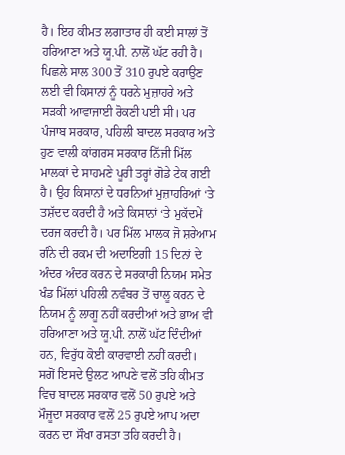ਹੈ। ਇਹ ਕੀਮਤ ਲਗਾਤਾਰ ਹੀ ਕਈ ਸਾਲਾਂ ਤੋਂ ਹਰਿਆਣਾ ਅਤੇ ਯੂ.ਪੀ. ਨਾਲੋਂ ਘੱਟ ਰਹੀ ਹੈ। ਪਿਛਲੇ ਸਾਲ 300 ਤੋਂ 310 ਰੁਪਏ ਕਰਾਉਣ ਲਈ ਵੀ ਕਿਸਾਨਾਂ ਨੂੰ ਧਰਨੇ ਮੁਜ਼ਾਹਰੇ ਅਤੇ ਸੜਕੀ ਆਵਾਜਾਈ ਰੋਕਣੀ ਪਈ ਸੀ। ਪਰ ਪੰਜਾਬ ਸਰਕਾਰ, ਪਹਿਲੀ ਬਾਦਲ ਸਰਕਾਰ ਅਤੇ ਹੁਣ ਵਾਲੀ ਕਾਂਗਰਸ ਸਰਕਾਰ ਨਿੱਜੀ ਮਿੱਲ ਮਾਲਕਾਂ ਦੇ ਸਾਹਮਣੇ ਪੂਰੀ ਤਰ੍ਹਾਂ ਗੋਡੇ ਟੇਕ ਗਈ ਹੈ। ਉਹ ਕਿਸਾਨਾਂ ਦੇ ਧਰਨਿਆਂ ਮੁਜ਼ਾਹਰਿਆਂ ‘ਤੇ ਤਸ਼ੱਦਦ ਕਰਦੀ ਹੈ ਅਤੇ ਕਿਸਾਨਾਂ ‘ਤੇ ਮੁਕੱਦਮੇਂ ਦਰਜ ਕਰਦੀ ਹੈ। ਪਰ ਮਿੱਲ ਮਾਲਕ ਜੋ ਸ਼ਰੇਆਮ ਗੰਨੇ ਦੀ ਰਕਮ ਦੀ ਅਦਾਇਗੀ 15 ਦਿਨਾਂ ਦੇ ਅੰਦਰ ਅੰਦਰ ਕਰਨ ਦੇ ਸਰਕਾਰੀ ਨਿਯਮ ਸਮੇਤ ਖੰਡ ਮਿੱਲਾਂ ਪਹਿਲੀ ਨਵੰਬਰ ਤੋਂ ਚਾਲੂ ਕਰਨ ਦੇ ਨਿਯਮ ਨੂੰ ਲਾਗੂ ਨਹੀਂ ਕਰਦੀਆਂ ਅਤੇ ਭਾਅ ਵੀ ਹਰਿਆਣਾ ਅਤੇ ਯੂ.ਪੀ. ਨਾਲੋਂ ਘੱਟ ਦਿੰਦੀਆਂ ਹਨ, ਵਿਰੁੱਧ ਕੋਈ ਕਾਰਵਾਈ ਨਹੀਂ ਕਰਦੀ। ਸਗੋਂ ਇਸਦੇ ਉਲਟ ਆਪਣੇ ਵਲੋਂ ਤਹਿ ਕੀਮਤ ਵਿਚ ਬਾਦਲ ਸਰਕਾਰ ਵਲੋਂ 50 ਰੁਪਏ ਅਤੇ ਮੌਜੂਦਾ ਸਰਕਾਰ ਵਲੋਂ 25 ਰੁਪਏ ਆਪ ਅਦਾ ਕਰਨ ਦਾ ਸੌਖਾ ਰਸਤਾ ਤਹਿ ਕਰਦੀ ਹੈ।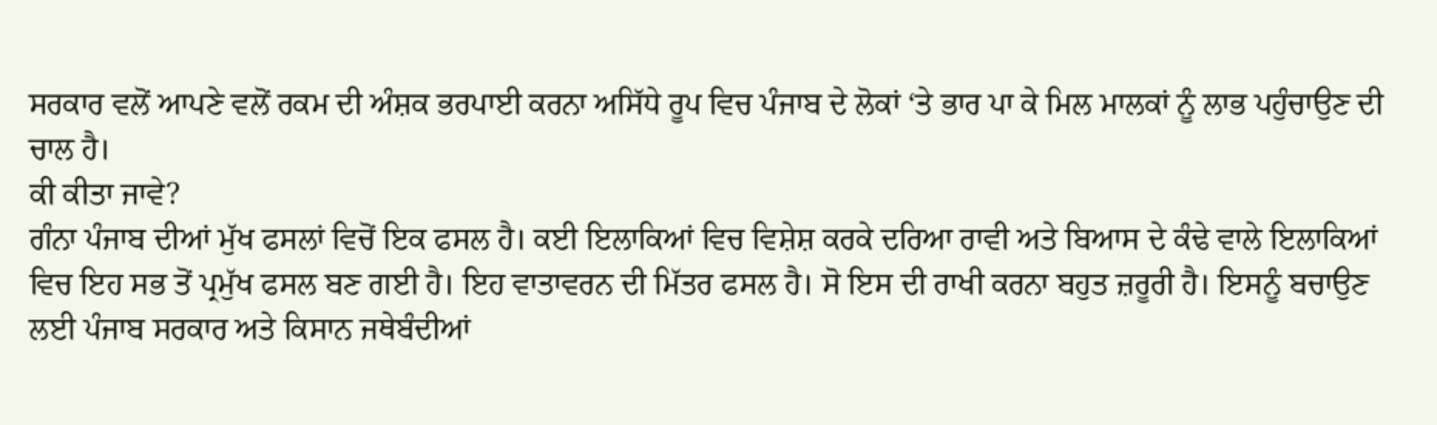ਸਰਕਾਰ ਵਲੋਂ ਆਪਣੇ ਵਲੋਂ ਰਕਮ ਦੀ ਅੰਸ਼ਕ ਭਰਪਾਈ ਕਰਨਾ ਅਸਿੱਧੇ ਰੂਪ ਵਿਚ ਪੰਜਾਬ ਦੇ ਲੋਕਾਂ ‘ਤੇ ਭਾਰ ਪਾ ਕੇ ਮਿਲ ਮਾਲਕਾਂ ਨੂੰ ਲਾਭ ਪਹੁੰਚਾਉਣ ਦੀ ਚਾਲ ਹੈ।
ਕੀ ਕੀਤਾ ਜਾਵੇ?
ਗੰਨਾ ਪੰਜਾਬ ਦੀਆਂ ਮੁੱਖ ਫਸਲਾਂ ਵਿਚੋਂ ਇਕ ਫਸਲ ਹੈ। ਕਈ ਇਲਾਕਿਆਂ ਵਿਚ ਵਿਸ਼ੇਸ਼ ਕਰਕੇ ਦਰਿਆ ਰਾਵੀ ਅਤੇ ਬਿਆਸ ਦੇ ਕੰਢੇ ਵਾਲੇ ਇਲਾਕਿਆਂ ਵਿਚ ਇਹ ਸਭ ਤੋਂ ਪ੍ਰਮੁੱਖ ਫਸਲ ਬਣ ਗਈ ਹੈ। ਇਹ ਵਾਤਾਵਰਨ ਦੀ ਮਿੱਤਰ ਫਸਲ ਹੈ। ਸੋ ਇਸ ਦੀ ਰਾਖੀ ਕਰਨਾ ਬਹੁਤ ਜ਼ਰੂਰੀ ਹੈ। ਇਸਨੂੰ ਬਚਾਉਣ ਲਈ ਪੰਜਾਬ ਸਰਕਾਰ ਅਤੇ ਕਿਸਾਨ ਜਥੇਬੰਦੀਆਂ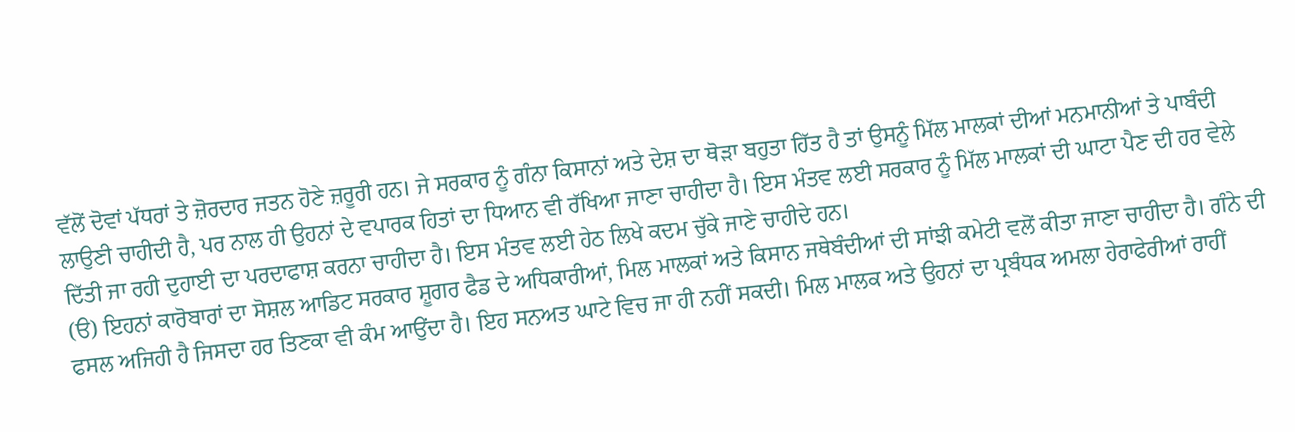ਵੱਲੋਂ ਦੋਵਾਂ ਪੱਧਰਾਂ ਤੇ ਜ਼ੋਰਦਾਰ ਜਤਨ ਹੋਣੇ ਜ਼ਰੂਰੀ ਹਨ। ਜੇ ਸਰਕਾਰ ਨੂੰ ਗੰਨਾ ਕਿਸਾਨਾਂ ਅਤੇ ਦੇਸ਼ ਦਾ ਥੋੜਾ ਬਹੁਤਾ ਹਿੱਤ ਹੈ ਤਾਂ ਉਸਨੂੰ ਮਿੱਲ ਮਾਲਕਾਂ ਦੀਆਂ ਮਨਮਾਨੀਆਂ ਤੇ ਪਾਬੰਦੀ ਲਾਉਣੀ ਚਾਹੀਦੀ ਹੈ, ਪਰ ਨਾਲ ਹੀ ਉਹਨਾਂ ਦੇ ਵਪਾਰਕ ਹਿਤਾਂ ਦਾ ਧਿਆਨ ਵੀ ਰੱਖਿਆ ਜਾਣਾ ਚਾਹੀਦਾ ਹੈ। ਇਸ ਮੰਤਵ ਲਈ ਸਰਕਾਰ ਨੂੰ ਮਿੱਲ ਮਾਲਕਾਂ ਦੀ ਘਾਟਾ ਪੈਣ ਦੀ ਹਰ ਵੇਲੇ ਦਿੱਤੀ ਜਾ ਰਹੀ ਦੁਹਾਈ ਦਾ ਪਰਦਾਫਾਸ਼ ਕਰਨਾ ਚਾਹੀਦਾ ਹੈ। ਇਸ ਮੰਤਵ ਲਈ ਹੇਠ ਲਿਖੇ ਕਦਮ ਚੁੱਕੇ ਜਾਣੇ ਚਾਹੀਦੇ ਹਨ।
(ੳ) ਇਹਨਾਂ ਕਾਰੋਬਾਰਾਂ ਦਾ ਸੋਸ਼ਲ ਆਡਿਟ ਸਰਕਾਰ ਸ਼ੂਗਰ ਫੈਡ ਦੇ ਅਧਿਕਾਰੀਆਂ, ਮਿਲ ਮਾਲਕਾਂ ਅਤੇ ਕਿਸਾਨ ਜਥੇਬੰਦੀਆਂ ਦੀ ਸਾਂਝੀ ਕਮੇਟੀ ਵਲੋਂ ਕੀਤਾ ਜਾਣਾ ਚਾਹੀਦਾ ਹੈ। ਗੰਨੇ ਦੀ ਫਸਲ ਅਜਿਹੀ ਹੈ ਜਿਸਦਾ ਹਰ ਤਿਣਕਾ ਵੀ ਕੰਮ ਆਉਂਦਾ ਹੈ। ਇਹ ਸਨਅਤ ਘਾਟੇ ਵਿਚ ਜਾ ਹੀ ਨਹੀਂ ਸਕਦੀ। ਮਿਲ ਮਾਲਕ ਅਤੇ ਉਹਨਾਂ ਦਾ ਪ੍ਰਬੰਧਕ ਅਮਲਾ ਹੇਰਾਫੇਰੀਆਂ ਰਾਹੀਂ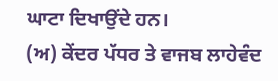ਘਾਟਾ ਦਿਖਾਉਂਦੇ ਹਨ।
(ਅ) ਕੇਂਦਰ ਪੱਧਰ ਤੇ ਵਾਜਬ ਲਾਹੇਵੰਦ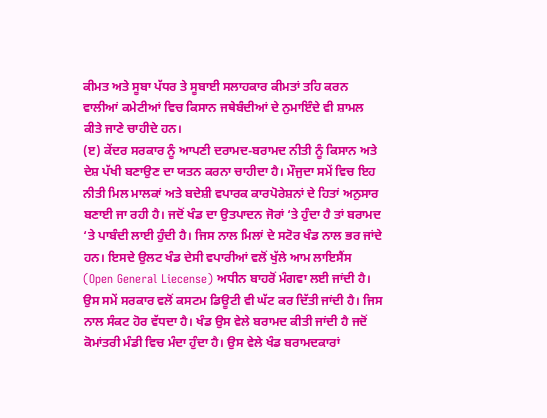ਕੀਮਤ ਅਤੇ ਸੂਬਾ ਪੱਧਰ ਤੇ ਸੂਬਾਈ ਸਲਾਹਕਾਰ ਕੀਮਤਾਂ ਤਹਿ ਕਰਨ ਵਾਲੀਆਂ ਕਮੇਟੀਆਂ ਵਿਚ ਕਿਸਾਨ ਜਥੇਬੰਦੀਆਂ ਦੇ ਨੁਮਾਇੰਦੇ ਵੀ ਸ਼ਾਮਲ ਕੀਤੇ ਜਾਣੇ ਚਾਹੀਦੇ ਹਨ।
(ੲ) ਕੇਂਦਰ ਸਰਕਾਰ ਨੂੰ ਆਪਣੀ ਦਰਾਮਦ-ਬਰਾਮਦ ਨੀਤੀ ਨੂੰ ਕਿਸਾਨ ਅਤੇ ਦੇਸ਼ ਪੱਖੀ ਬਣਾਉਣ ਦਾ ਯਤਨ ਕਰਨਾ ਚਾਹੀਦਾ ਹੈ। ਮੌਜੁਦਾ ਸਮੇਂ ਵਿਚ ਇਹ ਨੀਤੀ ਮਿਲ ਮਾਲਕਾਂ ਅਤੇ ਬਦੇਸ਼ੀ ਵਪਾਰਕ ਕਾਰਪੋਰੇਸ਼ਨਾਂ ਦੇ ਹਿਤਾਂ ਅਨੁਸਾਰ ਬਣਾਈ ਜਾ ਰਹੀ ਹੈ। ਜਦੋਂ ਖੰਡ ਦਾ ਉਤਪਾਦਨ ਜੋਰਾਂ ‘ਤੇ ਹੁੰਦਾ ਹੈ ਤਾਂ ਬਰਾਮਦ ‘ਤੇ ਪਾਬੰਦੀ ਲਾਈ ਹੁੰਦੀ ਹੈ। ਜਿਸ ਨਾਲ ਮਿਲਾਂ ਦੇ ਸਟੋਰ ਖੰਡ ਨਾਲ ਭਰ ਜਾਂਦੇ ਹਨ। ਇਸਦੇ ਉਲਟ ਖੰਡ ਦੇਸੀ ਵਪਾਰੀਆਂ ਵਲੋਂ ਖੁੱਲੇ ਆਮ ਲਾਇਸੈਂਸ (Open General Liecense) ਅਧੀਨ ਬਾਹਰੋਂ ਮੰਗਵਾ ਲਈ ਜਾਂਦੀ ਹੈ। ਉਸ ਸਮੇਂ ਸਰਕਾਰ ਵਲੋਂ ਕਸਟਮ ਡਿਊਟੀ ਵੀ ਘੱਟ ਕਰ ਦਿੱਤੀ ਜਾਂਦੀ ਹੈ। ਜਿਸ ਨਾਲ ਸੰਕਟ ਹੋਰ ਵੱਧਦਾ ਹੈ। ਖੰਡ ਉਸ ਵੇਲੇ ਬਰਾਮਦ ਕੀਤੀ ਜਾਂਦੀ ਹੈ ਜਦੋਂ ਕੋਮਾਂਤਰੀ ਮੰਡੀ ਵਿਚ ਮੰਦਾ ਹੁੰਦਾ ਹੈ। ਉਸ ਵੇਲੇ ਖੰਡ ਬਰਾਮਦਕਾਰਾਂ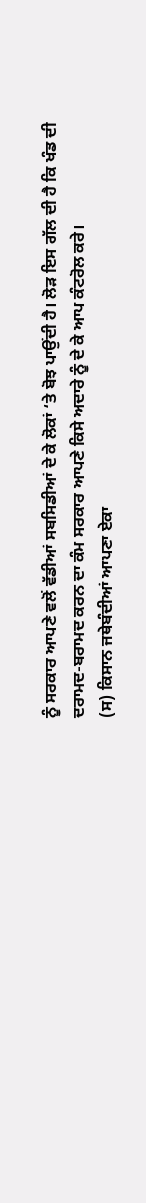ਨੂੰ ਸਰਕਾਰ ਆਪਣੇ ਵਲੋਂ ਵੱਡੀਆਂ ਸਬਸਿਡੀਆਂ ਦੇ ਕੇ ਲੋਕਾਂ ‘ਤੇ ਬੋਝ ਪਾਉਂਦੀ ਹੈ। ਲੋੜ ਇਸ ਗੱਲ ਦੀ ਹੈ ਕਿ ਖੰਡ ਦੀ ਦਰਾਮਦ-ਬਰਾਮਦ ਕਰਨ ਦਾ ਕੰਮ ਸਰਕਾਰ ਆਪਣੇ ਕਿਸੇ ਅਦਾਰੇ ਨੂੰ ਦੇ ਕੇ ਆਪ ਕੰਟਰੋਲ ਕਰੇ।
(ਸ) ਕਿਸਾਨ ਜਥੇਬੰਦੀਆਂ ਆਪਣਾ ਏਕਾ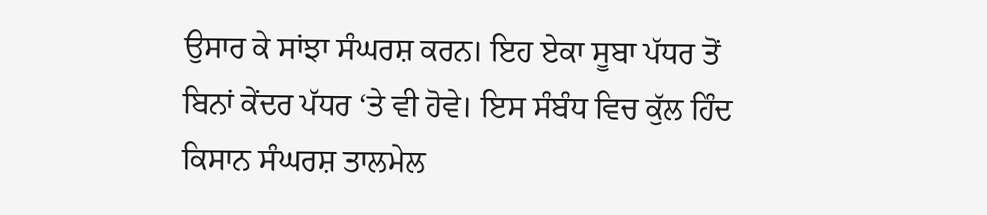ਉਸਾਰ ਕੇ ਸਾਂਝਾ ਸੰਘਰਸ਼ ਕਰਨ। ਇਹ ਏਕਾ ਸੂਬਾ ਪੱਧਰ ਤੋਂ ਬਿਨਾਂ ਕੇਂਦਰ ਪੱਧਰ ‘ਤੇ ਵੀ ਹੋਵੇ। ਇਸ ਸੰਬੰਧ ਵਿਚ ਕੁੱਲ ਹਿੰਦ ਕਿਸਾਨ ਸੰਘਰਸ਼ ਤਾਲਮੇਲ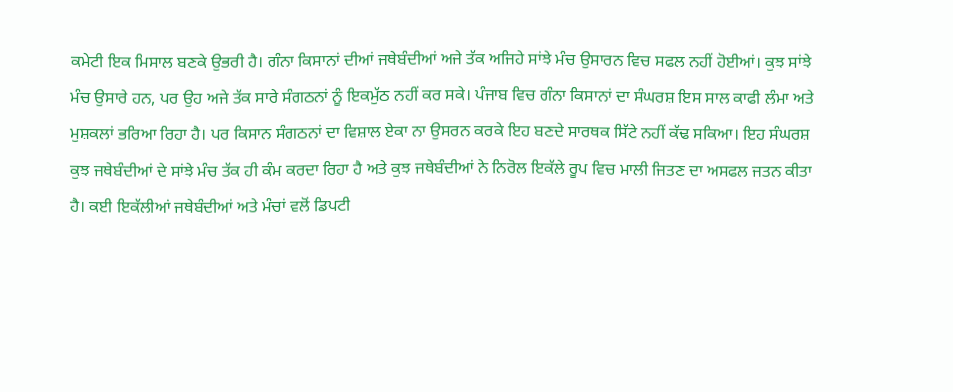ਕਮੇਟੀ ਇਕ ਮਿਸਾਲ ਬਣਕੇ ਉਭਰੀ ਹੈ। ਗੰਨਾ ਕਿਸਾਨਾਂ ਦੀਆਂ ਜਥੇਬੰਦੀਆਂ ਅਜੇ ਤੱਕ ਅਜਿਹੇ ਸਾਂਝੇ ਮੰਚ ਉਸਾਰਨ ਵਿਚ ਸਫਲ ਨਹੀਂ ਹੋਈਆਂ। ਕੁਝ ਸਾਂਝੇ ਮੰਚ ਉਸਾਰੇ ਹਨ, ਪਰ ਉਹ ਅਜੇ ਤੱਕ ਸਾਰੇ ਸੰਗਠਨਾਂ ਨੂੰ ਇਕਮੁੱਠ ਨਹੀਂ ਕਰ ਸਕੇ। ਪੰਜਾਬ ਵਿਚ ਗੰਨਾ ਕਿਸਾਨਾਂ ਦਾ ਸੰਘਰਸ਼ ਇਸ ਸਾਲ ਕਾਫੀ ਲੰਮਾ ਅਤੇ ਮੁਸ਼ਕਲਾਂ ਭਰਿਆ ਰਿਹਾ ਹੈ। ਪਰ ਕਿਸਾਨ ਸੰਗਠਨਾਂ ਦਾ ਵਿਸ਼ਾਲ ਏਕਾ ਨਾ ਉਸਰਨ ਕਰਕੇ ਇਹ ਬਣਦੇ ਸਾਰਥਕ ਸਿੱਟੇ ਨਹੀਂ ਕੱਢ ਸਕਿਆ। ਇਹ ਸੰਘਰਸ਼ ਕੁਝ ਜਥੇਬੰਦੀਆਂ ਦੇ ਸਾਂਝੇ ਮੰਚ ਤੱਕ ਹੀ ਕੰਮ ਕਰਦਾ ਰਿਹਾ ਹੈ ਅਤੇ ਕੁਝ ਜਥੇਬੰਦੀਆਂ ਨੇ ਨਿਰੋਲ ਇਕੱਲੇ ਰੂਪ ਵਿਚ ਮਾਲੀ ਜਿਤਣ ਦਾ ਅਸਫਲ ਜਤਨ ਕੀਤਾ ਹੈ। ਕਈ ਇਕੱਲੀਆਂ ਜਥੇਬੰਦੀਆਂ ਅਤੇ ਮੰਚਾਂ ਵਲੋਂ ਡਿਪਟੀ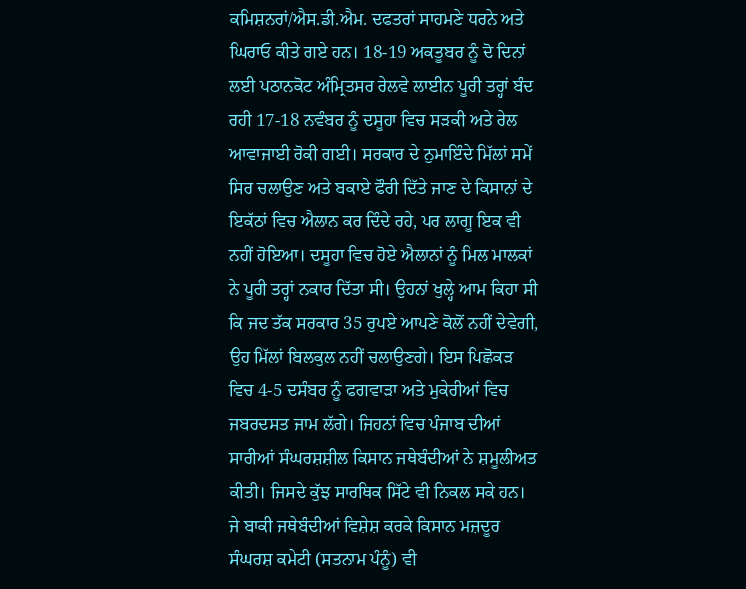ਕਮਿਸ਼ਨਰਾਂ/ਐਸ.ਡੀ.ਐਮ. ਦਫਤਰਾਂ ਸਾਹਮਣੇ ਧਰਨੇ ਅਤੇ ਘਿਰਾਓ ਕੀਤੇ ਗਏ ਹਨ। 18-19 ਅਕਤੂਬਰ ਨੂੰ ਦੋ ਦਿਨਾਂ ਲਈ ਪਠਾਨਕੋਟ ਅੰਮ੍ਰਿਤਸਰ ਰੇਲਵੇ ਲਾਈਨ ਪੂਰੀ ਤਰ੍ਹਾਂ ਬੰਦ ਰਹੀ 17-18 ਨਵੰਬਰ ਨੂੰ ਦਸੂਹਾ ਵਿਚ ਸੜਕੀ ਅਤੇ ਰੇਲ ਆਵਾਜਾਈ ਰੋਕੀ ਗਈ। ਸਰਕਾਰ ਦੇ ਨੁਮਾਇੰਦੇ ਮਿੱਲਾਂ ਸਮੇਂ ਸਿਰ ਚਲਾਉਣ ਅਤੇ ਬਕਾਏ ਫੌਰੀ ਦਿੱਤੇ ਜਾਣ ਦੇ ਕਿਸਾਨਾਂ ਦੇ ਇਕੱਠਾਂ ਵਿਚ ਐਲਾਨ ਕਰ ਦਿੰਦੇ ਰਹੇ, ਪਰ ਲਾਗੂ ਇਕ ਵੀ ਨਹੀਂ ਹੋਇਆ। ਦਸੂਹਾ ਵਿਚ ਹੋਏ ਐਲਾਨਾਂ ਨੂੰ ਮਿਲ ਮਾਲਕਾਂ ਨੇ ਪੂਰੀ ਤਰ੍ਹਾਂ ਨਕਾਰ ਦਿੱਤਾ ਸੀ। ਉਹਨਾਂ ਖੁਲ੍ਹੇ ਆਮ ਕਿਹਾ ਸੀ ਕਿ ਜਦ ਤੱਕ ਸਰਕਾਰ 35 ਰੁਪਏ ਆਪਣੇ ਕੋਲੋਂ ਨਹੀਂ ਦੇਵੇਗੀ, ਉਹ ਮਿੱਲਾਂ ਬਿਲਕੁਲ ਨਹੀਂ ਚਲਾਉਣਗੇ। ਇਸ ਪਿਛੋਕੜ ਵਿਚ 4-5 ਦਸੰਬਰ ਨੂੰ ਫਗਵਾੜਾ ਅਤੇ ਮੁਕੇਰੀਆਂ ਵਿਚ ਜਬਰਦਸਤ ਜਾਮ ਲੱਗੇ। ਜਿਹਨਾਂ ਵਿਚ ਪੰਜਾਬ ਦੀਆਂ ਸਾਰੀਆਂ ਸੰਘਰਸ਼ਸ਼ੀਲ ਕਿਸਾਨ ਜਥੇਬੰਦੀਆਂ ਨੇ ਸ਼ਮੂਲੀਅਤ ਕੀਤੀ। ਜਿਸਦੇ ਕੁੱਝ ਸਾਰਥਿਕ ਸਿੱਟੇ ਵੀ ਨਿਕਲ ਸਕੇ ਹਨ। ਜੇ ਬਾਕੀ ਜਥੇਬੰਦੀਆਂ ਵਿਸ਼ੇਸ਼ ਕਰਕੇ ਕਿਸਾਨ ਮਜ਼ਦੂਰ ਸੰਘਰਸ਼ ਕਮੇਟੀ (ਸਤਨਾਮ ਪੰਨੂੰ) ਵੀ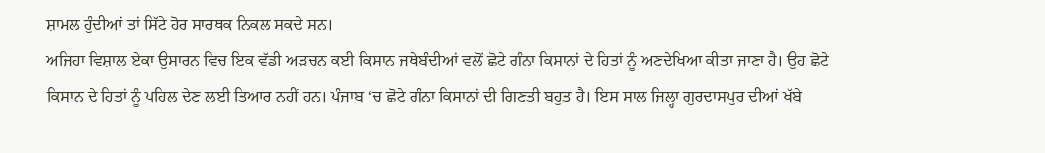ਸ਼ਾਮਲ ਹੁੰਦੀਆਂ ਤਾਂ ਸਿੱਟੇ ਹੋਰ ਸਾਰਥਕ ਨਿਕਲ ਸਕਦੇ ਸਨ।
ਅਜਿਹਾ ਵਿਸ਼ਾਲ ਏਕਾ ਉਸਾਰਨ ਵਿਚ ਇਕ ਵੱਡੀ ਅੜਚਨ ਕਈ ਕਿਸਾਨ ਜਥੇਬੰਦੀਆਂ ਵਲੋਂ ਛੋਟੇ ਗੰਨਾ ਕਿਸਾਨਾਂ ਦੇ ਹਿਤਾਂ ਨੂੰ ਅਣਦੇਖਿਆ ਕੀਤਾ ਜਾਣਾ ਹੈ। ਉਹ ਛੋਟੇ ਕਿਸਾਨ ਦੇ ਹਿਤਾਂ ਨੂੰ ਪਹਿਲ ਦੇਣ ਲਈ ਤਿਆਰ ਨਹੀਂ ਹਨ। ਪੰਜਾਬ ‘ਚ ਛੋਟੇ ਗੰਨਾ ਕਿਸਾਨਾਂ ਦੀ ਗਿਣਤੀ ਬਹੁਤ ਹੈ। ਇਸ ਸਾਲ ਜਿਲ੍ਹਾ ਗੁਰਦਾਸਪੁਰ ਦੀਆਂ ਖੱਬੇ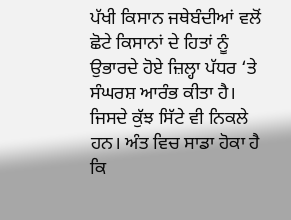ਪੱਖੀ ਕਿਸਾਨ ਜਥੇਬੰਦੀਆਂ ਵਲੋਂ ਛੋਟੇ ਕਿਸਾਨਾਂ ਦੇ ਹਿਤਾਂ ਨੂੰ ਉਭਾਰਦੇ ਹੋਏ ਜ਼ਿਲ੍ਹਾ ਪੱਧਰ ‘ਤੇ ਸੰਘਰਸ਼ ਆਰੰਭ ਕੀਤਾ ਹੈ। ਜਿਸਦੇ ਕੁੱਝ ਸਿੱਟੇ ਵੀ ਨਿਕਲੇ ਹਨ। ਅੰਤ ਵਿਚ ਸਾਡਾ ਹੋਕਾ ਹੈ ਕਿ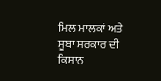ਮਿਲ ਮਾਲਕਾਂ ਅਤੇ ਸੂਬਾ ਸਰਕਾਰ ਦੀ ਕਿਸਾਨ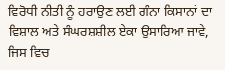ਵਿਰੋਧੀ ਨੀਤੀ ਨੂੰ ਹਰਾਉਣ ਲਈ ਗੰਨਾ ਕਿਸਾਨਾਂ ਦਾ ਵਿਸ਼ਾਲ ਅਤੇ ਸੰਘਰਸ਼ਸ਼ੀਲ ਏਕਾ ਉਸਾਰਿਆ ਜਾਵੇ, ਜਿਸ ਵਿਚ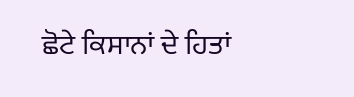ਛੋਟੇ ਕਿਸਾਨਾਂ ਦੇ ਹਿਤਾਂ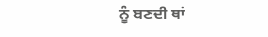ਨੂੰ ਬਣਦੀ ਥਾਂ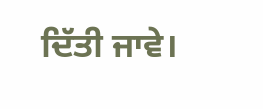ਦਿੱਤੀ ਜਾਵੇ।